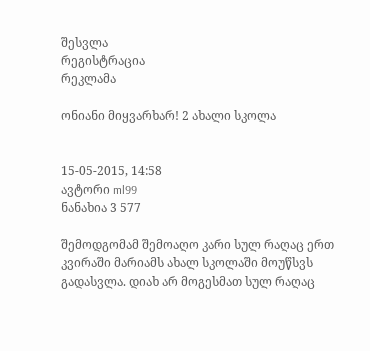შესვლა
რეგისტრაცია
რეკლამა

ონიანი მიყვარხარ! 2 ახალი სკოლა


15-05-2015, 14:58
ავტორი ml99
ნანახია 3 577

შემოდგომამ შემოაღო კარი სულ რაღაც ერთ კვირაში მარიამს ახალ სკოლაში მოუწსვს გადასვლა. დიახ არ მოგესმათ სულ რაღაც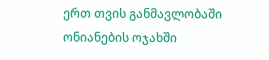ერთ თვის განმავლობაში ონიანების ოჯახში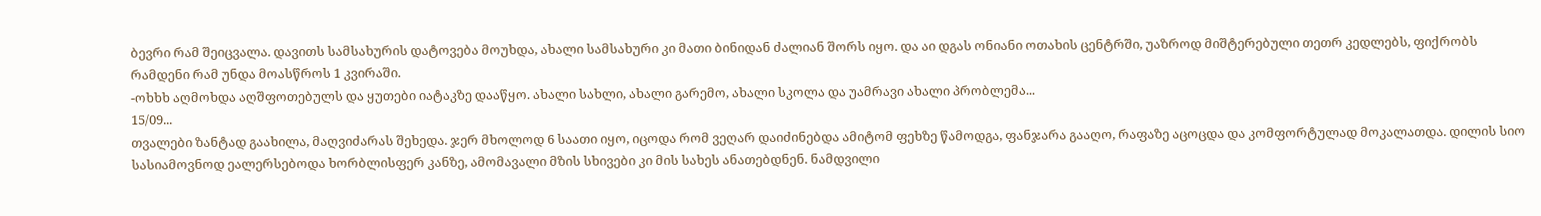ბევრი რამ შეიცვალა. დავითს სამსახურის დატოვება მოუხდა, ახალი სამსახური კი მათი ბინიდან ძალიან შორს იყო. და აი დგას ონიანი ოთახის ცენტრში, უაზროდ მიშტერებული თეთრ კედლებს, ფიქრობს რამდენი რამ უნდა მოასწროს 1 კვირაში.
-ოხხხ აღმოხდა აღშფოთებულს და ყუთები იატაკზე დააწყო. ახალი სახლი, ახალი გარემო, ახალი სკოლა და უამრავი ახალი პრობლემა...
15/09...
თვალები ზანტად გაახილა, მაღვიძარას შეხედა. ჯერ მხოლოდ 6 საათი იყო, იცოდა რომ ვეღარ დაიძინებდა ამიტომ ფეხზე წამოდგა, ფანჯარა გააღო, რაფაზე აცოცდა და კომფორტულად მოკალათდა. დილის სიო სასიამოვნოდ ეალერსებოდა ხორბლისფერ კანზე, ამომავალი მზის სხივები კი მის სახეს ანათებდნენ. ნამდვილი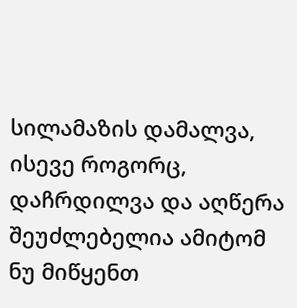სილამაზის დამალვა, ისევე როგორც, დაჩრდილვა და აღწერა შეუძლებელია ამიტომ ნუ მიწყენთ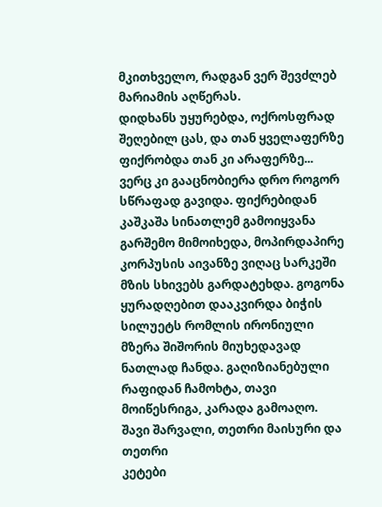მკითხველო, რადგან ვერ შევძლებ მარიამის აღწერას.
დიდხანს უყურებდა, ოქროსფრად შეღებილ ცას, და თან ყველაფერზე ფიქრობდა თან კი არაფერზე...
ვერც კი გააცნობიერა დრო როგორ სწრაფად გავიდა. ფიქრებიდან კაშკაშა სინათლემ გამოიყვანა გარშემო მიმოიხედა, მოპირდაპირე კორპუსის აივანზე ვიღაც სარკეში მზის სხივებს გარდატეხდა. გოგონა ყურადღებით დააკვირდა ბიჭის სილუეტს რომლის ირონიული მზერა შიშორის მიუხედავად ნათლად ჩანდა. გაღიზიანებული რაფიდან ჩამოხტა, თავი მოიწესრიგა, კარადა გამოაღო.
შავი შარვალი, თეთრი მაისური და თეთრი
კეტები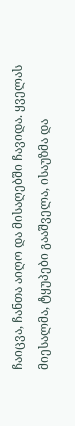ჩაიცვა, ჩანთა აიღო და მისაღებში ჩავიდა. ყველას მიესალმა, ტყუპები გააშველა, ისაუზმა და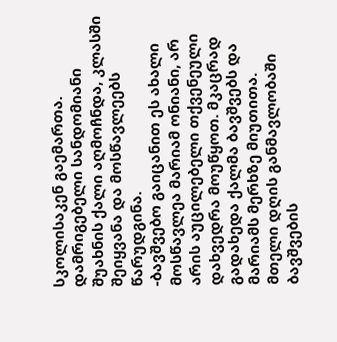სკოლისაკენ გაემართა.
დამრიგებელი სანდომიანი შუახნის ქალი აღმოჩნდა, კლასში შეიყვანა და მოსწავლეებს წარუდგინა.
-ბავშვებო გაიცანით ეს ახალი მოსწავლეა მარიამ ონიანი, არ არის აუცილებელი თქვენეული დახვედრა მოუწყოთ. მკაცრად გადახედა ქალმა ბავშვებს და მარიამს მერხზე მიუთითა.
მთელი დღის განმავლობაში ბავშვების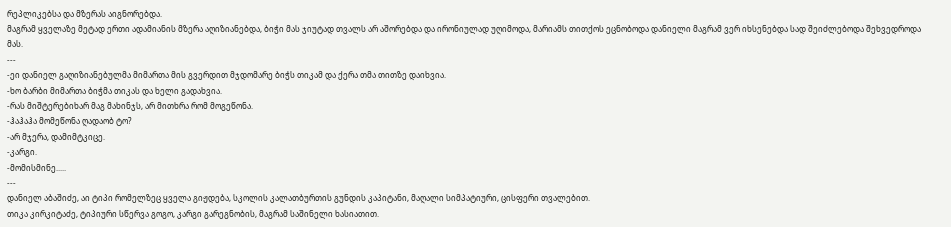რეპლიკებსა და მზერას აიგნორებდა.
მაგრამ ყველაზე მეტად ერთი ადამიანის მზერა აღიზიანებდა, ბიჭი მას ჯიუტად თვალს არ აშორებდა და ირონიულად უღიმოდა, მარიამს თითქოს ეცნობოდა დანიელი მაგრამ ვერ იხსენებდა სად შეიძლებოდა შეხვედროდა მას.
---
-ეი დანიელ გაღიზიანებულმა მიმართა მის გვერდით მჯდომარე ბიჭს თიკამ და ქერა თმა თითზე დაიხვია.
-ხო ბარბი მიმართა ბიჭმა თიკას და ხელი გადახვია.
-რას მიშტერებიხარ მაგ მახინჯს, არ მითხრა რომ მოგეწონა.
-ჰაჰაჰა მომეწონა ღადაობ ტო?
-არ მჯერა, დამიმტკიცე.
-კარგი.
-მომისმინე.....
---
დანიელ აბაშიძე, აი ტიპი რომელზეც ყველა გიჟდება, სკოლის კალათბურთის გუნდის კაპიტანი, მაღალი სიმპატიური, ცისფერი თვალებით.
თიკა კირკიტაძე, ტიპიური სწერვა გოგო, კარგი გარეგნობის, მაგრამ საშინელი ხასიათით.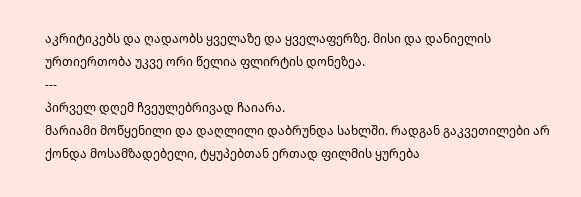აკრიტიკებს და ღადაობს ყველაზე და ყველაფერზე. მისი და დანიელის ურთიერთობა უკვე ორი წელია ფლირტის დონეზეა.
---
პირველ დღემ ჩვეულებრივად ჩაიარა.
მარიამი მოწყენილი და დაღლილი დაბრუნდა სახლში. რადგან გაკვეთილები არ ქონდა მოსამზადებელი, ტყუპებთან ერთად ფილმის ყურება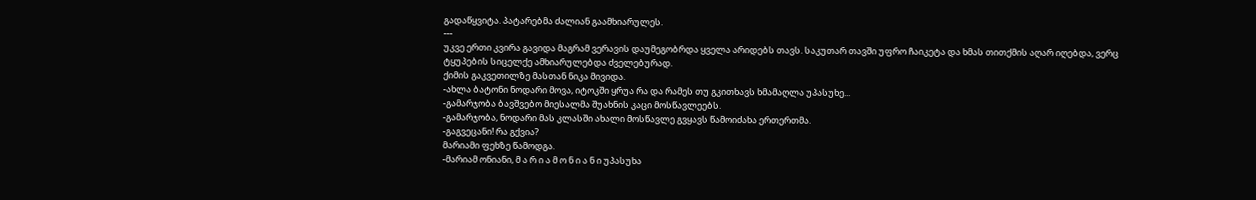გადაწყვიტა. პატარებმა ძალიან გაამხიარულეს.
---
უკვე ერთი კვირა გავიდა მაგრამ ვერავის დაუმეგობრდა ყველა არიდებს თავს. საკუთარ თავში უფრო ჩაიკეტა და ხმას თითქმის აღარ იღებდა, ვერც ტყუპების სიცელქე ამხიარულებდა ძველებურად.
ქიმის გაკვეთილზე მასთან ნიკა მივიდა.
-ახლა ბატონი ნოდარი მოვა, იტოკში ყრუა რა და რამეს თუ გკითხავს ხმამაღლა უპასუხე...
-გამარჯობა ბავშვებო მიესალმა შუახნის კაცი მოსწავლეებს.
-გამარჯობა, ნოდარი მას კლასში ახალი მოსწავლე გვყავს წამოიძახა ერთერთმა.
-გაგვეცანი! რა გქვია?
მარიამი ფეხზე წამოდგა.
-მარიამ ონიანი, მ ა რ ი ა მ ო ნ ი ა ნ ი უპასუხა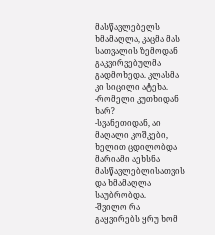მასწავლებელს ხმამაღლა, კაცმა მას სათვალის ზემოდან გაკვირვებულმა გადმოხედა. კლასმა კი სიცილი ატეხა.
-რომელი კუთხიდან ხარ?
-სვანეთიდან, აი მაღალი კოშკები, ხელით ცდილობდა მარიამი აეხსნა მასწავლებლისათვის და ხმამაღლა საუბრობდა.
-შვილო რა გაყვირებს ყრუ ხომ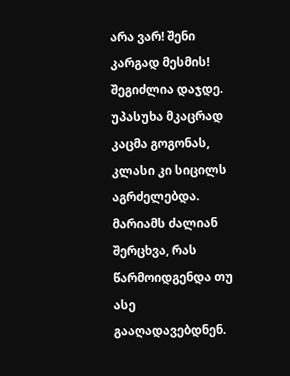არა ვარ! შენი კარგად მესმის! შეგიძლია დაჯდე. უპასუხა მკაცრად კაცმა გოგონას, კლასი კი სიცილს აგრძელებდა.
მარიამს ძალიან შერცხვა, რას წარმოიდგენდა თუ ასე გააღადავებდნენ.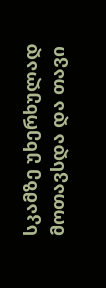სკამზე უხერხულად მოთავსდა და თავი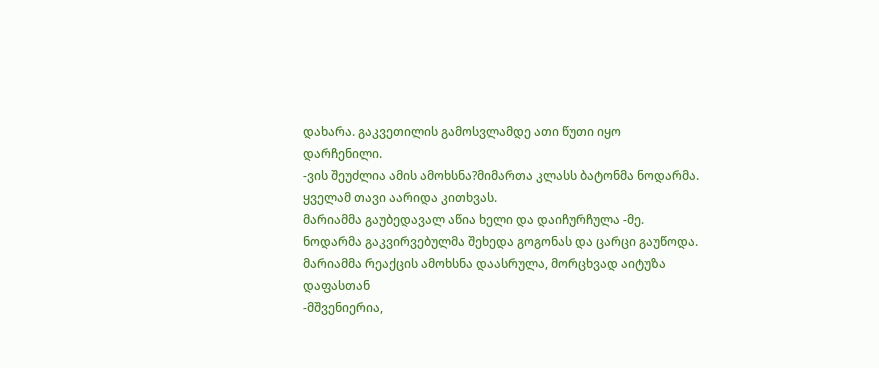დახარა. გაკვეთილის გამოსვლამდე ათი წუთი იყო დარჩენილი.
-ვის შეუძლია ამის ამოხსნა?მიმართა კლასს ბატონმა ნოდარმა.
ყველამ თავი აარიდა კითხვას.
მარიამმა გაუბედავალ აწია ხელი და დაიჩურჩულა -მე.
ნოდარმა გაკვირვებულმა შეხედა გოგონას და ცარცი გაუწოდა. მარიამმა რეაქცის ამოხსნა დაასრულა, მორცხვად აიტუზა დაფასთან
-მშვენიერია,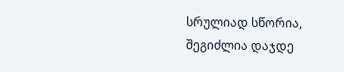სრულიად სწორია, შეგიძლია დაჯდე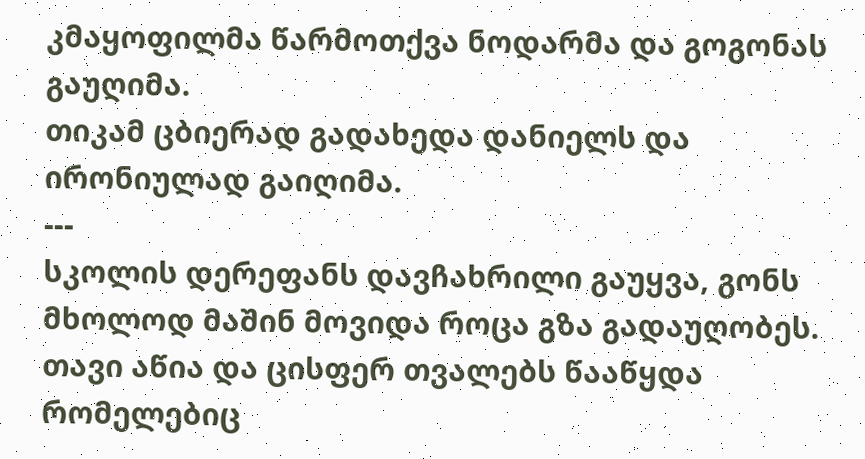კმაყოფილმა წარმოთქვა ნოდარმა და გოგონას გაუღიმა.
თიკამ ცბიერად გადახედა დანიელს და ირონიულად გაიღიმა.
---
სკოლის დერეფანს დავჩახრილი გაუყვა, გონს მხოლოდ მაშინ მოვიდა როცა გზა გადაუღობეს. თავი აწია და ცისფერ თვალებს წააწყდა რომელებიც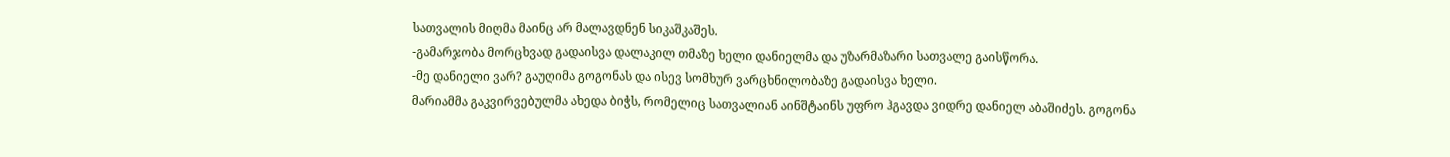სათვალის მიღმა მაინც არ მალავდნენ სიკაშკაშეს.
-გამარჯობა მორცხვად გადაისვა დალაკილ თმაზე ხელი დანიელმა და უზარმაზარი სათვალე გაისწორა.
-მე დანიელი ვარ? გაუღიმა გოგონას და ისევ სომხურ ვარცხნილობაზე გადაისვა ხელი.
მარიამმა გაკვირვებულმა ახედა ბიჭს, რომელიც სათვალიან აინშტაინს უფრო ჰგავდა ვიდრე დანიელ აბაშიძეს. გოგონა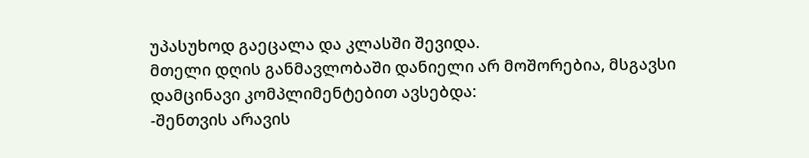უპასუხოდ გაეცალა და კლასში შევიდა.
მთელი დღის განმავლობაში დანიელი არ მოშორებია, მსგავსი დამცინავი კომპლიმენტებით ავსებდა:
-შენთვის არავის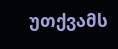უთქვამს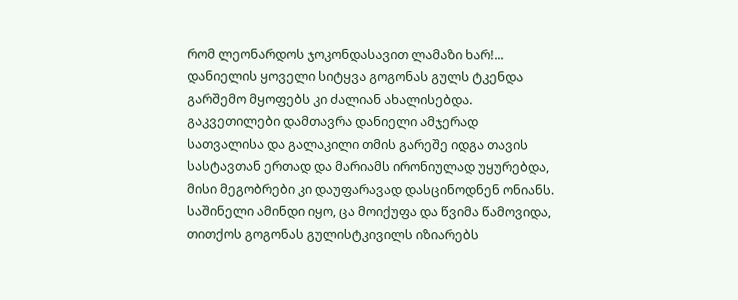რომ ლეონარდოს ჯოკონდასავით ლამაზი ხარ!...
დანიელის ყოველი სიტყვა გოგონას გულს ტკენდა გარშემო მყოფებს კი ძალიან ახალისებდა.
გაკვეთილები დამთავრა დანიელი ამჯერად სათვალისა და გალაკილი თმის გარეშე იდგა თავის სასტავთან ერთად და მარიამს ირონიულად უყურებდა, მისი მეგობრები კი დაუფარავად დასცინოდნენ ონიანს.
საშინელი ამინდი იყო, ცა მოიქუფა და წვიმა წამოვიდა, თითქოს გოგონას გულისტკივილს იზიარებს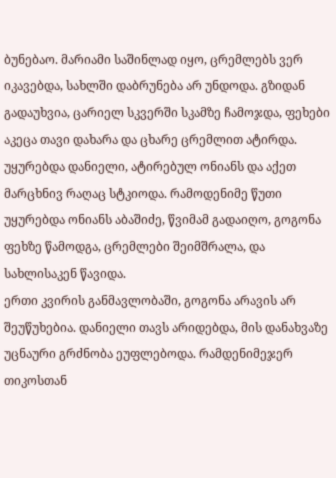ბუნებაო. მარიამი საშინლად იყო, ცრემლებს ვერ იკავებდა, სახლში დაბრუნება არ უნდოდა. გზიდან გადაუხვია, ცარიელ სკვერში სკამზე ჩამოჯდა, ფეხები აკეცა თავი დახარა და ცხარე ცრემლით ატირდა. უყურებდა დანიელი, ატირებულ ონიანს და აქეთ მარცხნივ რაღაც სტკიოდა. რამოდენიმე წუთი უყურებდა ონიანს აბაშიძე, წვიმამ გადაიღო, გოგონა ფეხზე წამოდგა, ცრემლები შეიმშრალა, და სახლისაკენ წავიდა.
ერთი კვირის განმავლობაში, გოგონა არავის არ შეუწუხებია. დანიელი თავს არიდებდა, მის დანახვაზე უცნაური გრძნობა ეუფლებოდა. რამდენიმეჯერ თიკოსთან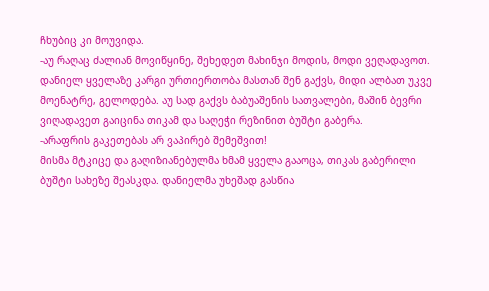ჩხუბიც კი მოუვიდა.
-აუ რაღაც ძალიან მოვიწყინე, შეხედეთ მახინჯი მოდის, მოდი ვეღადავოთ. დანიელ ყველაზე კარგი ურთიერთობა მასთან შენ გაქვს, მიდი ალბათ უკვე მოენატრე, გელოდება. აუ სად გაქვს ბაბუაშენის სათვალები, მაშინ ბევრი ვიღადავეთ გაიცინა თიკამ და საღეჭი რეზინით ბუშტი გაბერა.
-არაფრის გაკეთებას არ ვაპირებ შემეშვით!
მისმა მტკიცე და გაღიზიანებულმა ხმამ ყველა გააოცა, თიკას გაბერილი ბუშტი სახეზე შეასკდა. დანიელმა უხეშად გასწია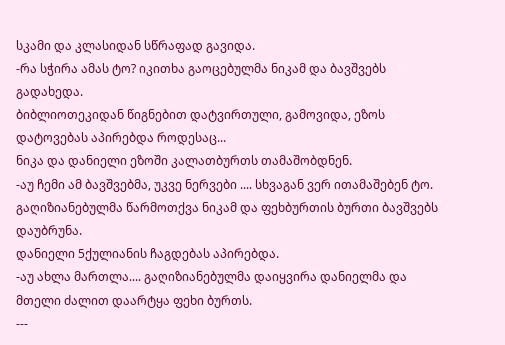სკამი და კლასიდან სწრაფად გავიდა.
-რა სჭირა ამას ტო? იკითხა გაოცებულმა ნიკამ და ბავშვებს გადახედა.
ბიბლიოთეკიდან წიგნებით დატვირთული, გამოვიდა, ეზოს დატოვებას აპირებდა როდესაც...
ნიკა და დანიელი ეზოში კალათბურთს თამაშობდნენ.
-აუ ჩემი ამ ბავშვებმა, უკვე ნერვები .... სხვაგან ვერ ითამაშებენ ტო. გაღიზიანებულმა წარმოთქვა ნიკამ და ფეხბურთის ბურთი ბავშვებს დაუბრუნა.
დანიელი 5ქულიანის ჩაგდებას აპირებდა.
-აუ ახლა მართლა.... გაღიზიანებულმა დაიყვირა დანიელმა და მთელი ძალით დაარტყა ფეხი ბურთს.
---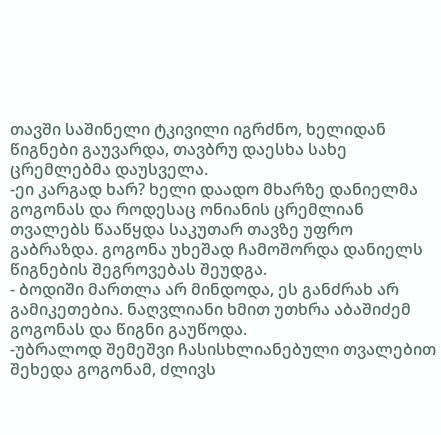თავში საშინელი ტკივილი იგრძნო, ხელიდან წიგნები გაუვარდა, თავბრუ დაესხა სახე ცრემლებმა დაუსველა.
-ეი კარგად ხარ? ხელი დაადო მხარზე დანიელმა გოგონას და როდესაც ონიანის ცრემლიან თვალებს წააწყდა საკუთარ თავზე უფრო გაბრაზდა. გოგონა უხეშად ჩამოშორდა დანიელს წიგნების შეგროვებას შეუდგა.
- ბოდიში მართლა არ მინდოდა, ეს განძრახ არ გამიკეთებია. ნაღვლიანი ხმით უთხრა აბაშიძემ გოგონას და წიგნი გაუწოდა.
-უბრალოდ შემეშვი ჩასისხლიანებული თვალებით შეხედა გოგონამ, ძლივს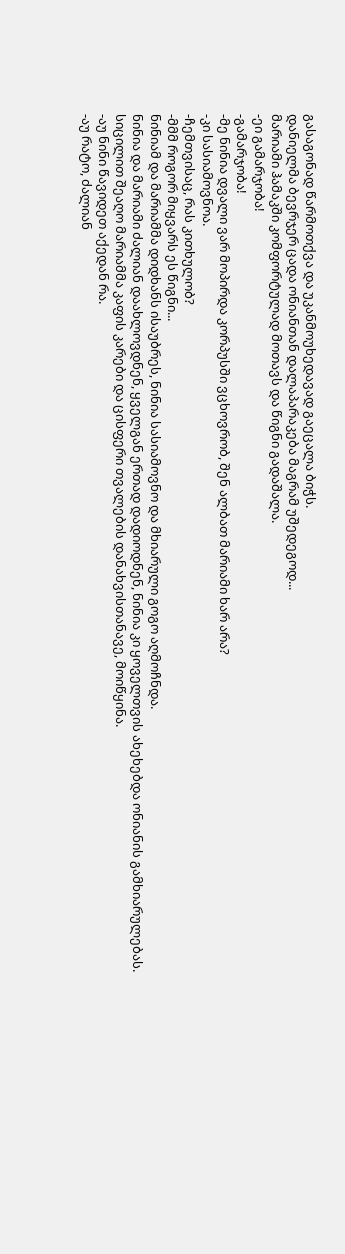გასაგონად წარმოთქვა და უკანმოუხედავად გაეცალა ბიჭს.
დანიელმა ბევრჯერ ცადა ონიანთან დალაპარაკება მაგრამ უშედეგოდ...
მარიამი ჰამაკში კომფორტულად მოთავს და წიგნი გადაშალა.
-ეი გამარჯობა!
-გამარჯობა!
-მე ნინია დვალი ვარ მოპირდა კორპუსში ვცხოვრობ, შენ ალბათ მარიამი ხარ არა?
-კი სასიამოვნოა.
-ჩემთვისაც, რას კითხულობ?
-მმმ როგორ მიყვარს ეს წიგნი...
ნინიამ და მარიამმა დიდხანს ისაუბრეს, ნინია სასიამოვნო და მხიარული გოგო აღმოჩნდა.
ნინია და მარიამი ძალიან დაახლოვდნენ, ყველგან ერთად დადიოდნენ, ნინია კი ყოველთვის ახეხებდა ონიანის გამხიარულებას.
სიცილით შეაღო მარიამმა კაფის კარები და ცისფერი თვალების დანახვისთანავე, მოიწყინა.
-აუ ნინი წავიდეთ აქედან რა.
-აუ რატო, ძალიან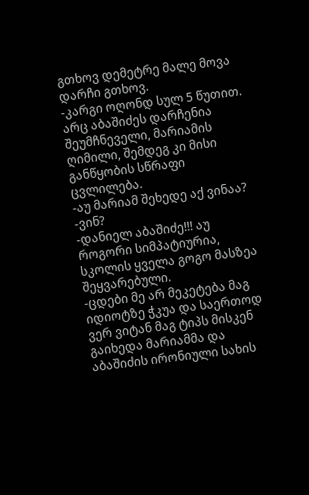გთხოვ დემეტრე მალე მოვა დარჩი გთხოვ.
-კარგი ოღონდ სულ 5 წუთით.
არც აბაშიძეს დარჩენია შეუმჩნეველი, მარიამის ღიმილი, შემდეგ კი მისი განწყობის სწრაფი ცვლილება.
-აუ მარიამ შეხედე აქ ვინაა?
-ვინ?
-დანიელ აბაშიძე!!! აუ როგორი სიმპატიურია, სკოლის ყველა გოგო მასზეა შეყვარებული.
-ცდები მე არ მეკეტება მაგ იდიოტზე ჭკუა და საერთოდ ვერ ვიტან მაგ ტიპს მისკენ გაიხედა მარიამმა და აბაშიძის ირონიული სახის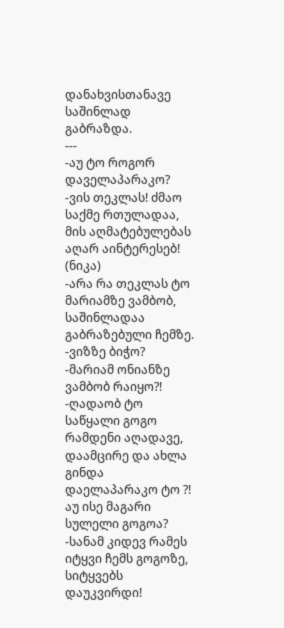დანახვისთანავე საშინლად გაბრაზდა.
---
-აუ ტო როგორ დაველაპარაკო?
-ვის თეკლას! ძმაო საქმე რთულადაა, მის აღმატებულებას აღარ აინტერესებ! (ნიკა)
-არა რა თეკლას ტო მარიამზე ვამბობ, საშინლადაა გაბრაზებული ჩემზე.
-ვიზზე ბიჭო?
-მარიამ ონიანზე ვამბობ რაიყო?!
-ღადაობ ტო საწყალი გოგო რამდენი აღადავე, დაამცირე და ახლა გინდა დაელაპარაკო ტო ?! აუ ისე მაგარი სულელი გოგოა?
-სანამ კიდევ რამეს იტყვი ჩემს გოგოზე, სიტყვებს დაუკვირდი!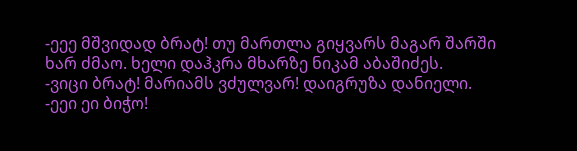-ეეე მშვიდად ბრატ! თუ მართლა გიყვარს მაგარ შარში ხარ ძმაო. ხელი დაჰკრა მხარზე ნიკამ აბაშიძეს.
-ვიცი ბრატ! მარიამს ვძულვარ! დაიგრუზა დანიელი.
-ეეი ეი ბიჭო!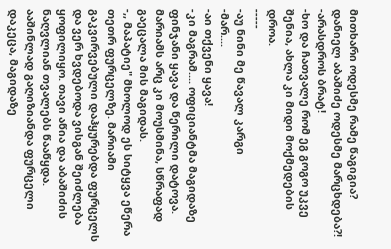მითხარი ოდესმე რამე წაგიგია? დანიელ აბაშიძე ოდესმე მარცხდება?!
-არასდროს ბრატ!
-ხო და ჩათვალე რომ ეგ გოგო უკვე შენია, ახლა კი მიდი მოქმედების დროა.
-----
-აუ ნინი მე წავალ კარგი
-მარ....
-აი თქვენი ყავა!
-კი მაგრამ.... ოფიციანტმა მაგიდაზე ფინჯანი ყავა და წერილი დატოვა. მარიამს არც კი მოუსმინა, სწრაფად გაეცალა მის მაგიდას.
-,, მაპატიე" მხოლოდ ეს სიტყვა ეწერა თეთრ ფურცელზე. მარიამი გაკვირვებული დაჰყურებდა ფურცელს და ვერ ხვდებოდა ვისგან შეიძლება ყოფილიყო. თავი აწია და აბაშიძის ნაღვლიან თვალებს წააწყდა. ააშინლად გაღიზიანდა ფურცელი დაკეცა, მაგიდაზე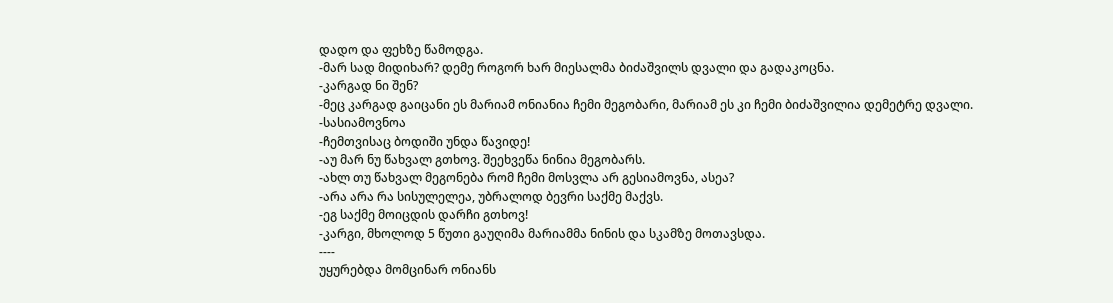დადო და ფეხზე წამოდგა.
-მარ სად მიდიხარ? დემე როგორ ხარ მიესალმა ბიძაშვილს დვალი და გადაკოცნა.
-კარგად ნი შენ?
-მეც კარგად გაიცანი ეს მარიამ ონიანია ჩემი მეგობარი, მარიამ ეს კი ჩემი ბიძაშვილია დემეტრე დვალი.
-სასიამოვნოა
-ჩემთვისაც ბოდიში უნდა წავიდე!
-აუ მარ ნუ წახვალ გთხოვ. შეეხვეწა ნინია მეგობარს.
-ახლ თუ წახვალ მეგონება რომ ჩემი მოსვლა არ გესიამოვნა, ასეა?
-არა არა რა სისულელეა, უბრალოდ ბევრი საქმე მაქვს.
-ეგ საქმე მოიცდის დარჩი გთხოვ!
-კარგი, მხოლოდ 5 წუთი გაუღიმა მარიამმა ნინის და სკამზე მოთავსდა.
----
უყურებდა მომცინარ ონიანს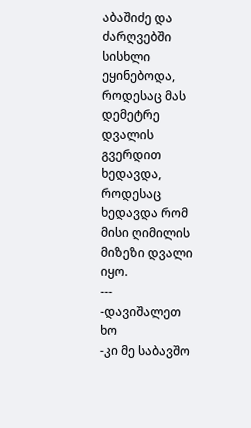აბაშიძე და ძარღვებში სისხლი ეყინებოდა, როდესაც მას დემეტრე დვალის გვერდით ხედავდა, როდესაც ხედავდა რომ მისი ღიმილის მიზეზი დვალი იყო.
---
-დავიშალეთ ხო
-კი მე საბავშო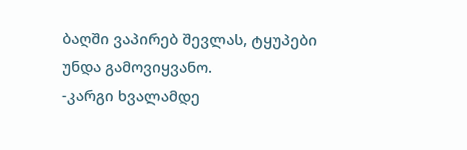ბაღში ვაპირებ შევლას, ტყუპები უნდა გამოვიყვანო.
-კარგი ხვალამდე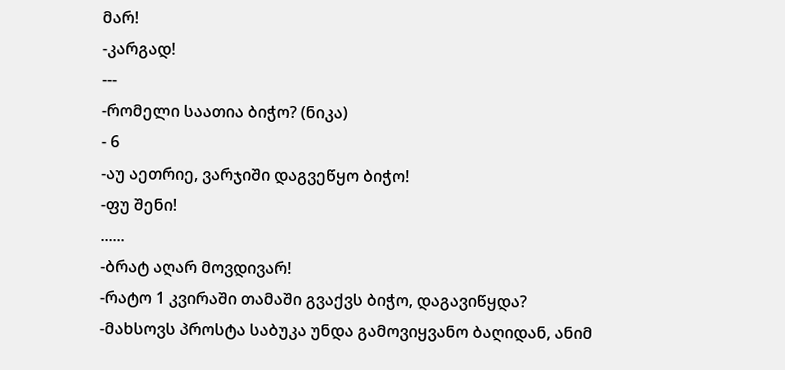მარ!
-კარგად!
---
-რომელი საათია ბიჭო? (ნიკა)
- 6
-აუ აეთრიე, ვარჯიში დაგვეწყო ბიჭო!
-ფუ შენი!
......
-ბრატ აღარ მოვდივარ!
-რატო 1 კვირაში თამაში გვაქვს ბიჭო, დაგავიწყდა?
-მახსოვს პროსტა საბუკა უნდა გამოვიყვანო ბაღიდან, ანიმ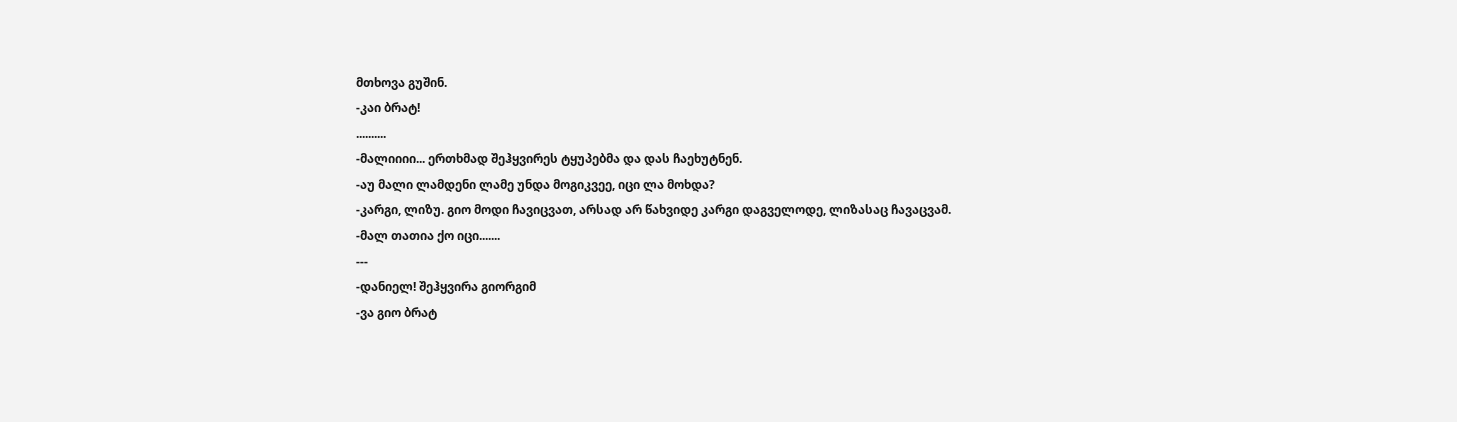მთხოვა გუშინ.
-კაი ბრატ!
..........
-მალიიიი... ერთხმად შეჰყვირეს ტყუპებმა და დას ჩაეხუტნენ.
-აუ მალი ლამდენი ლამე უნდა მოგიკვეე, იცი ლა მოხდა?
-კარგი, ლიზუ. გიო მოდი ჩავიცვათ, არსად არ წახვიდე კარგი დაგველოდე, ლიზასაც ჩავაცვამ.
-მალ თათია ქო იცი.......
---
-დანიელ! შეჰყვირა გიორგიმ
-ვა გიო ბრატ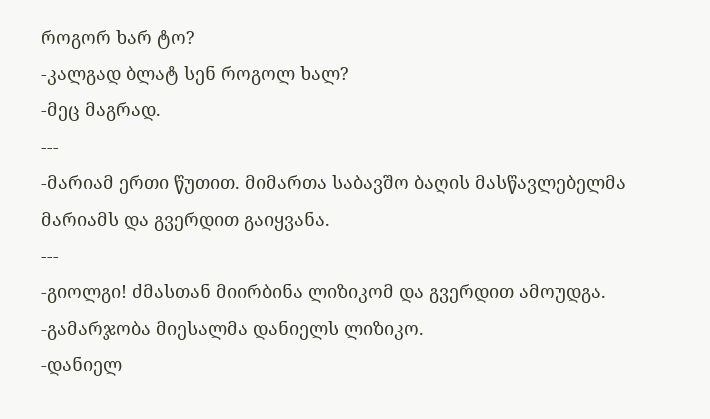როგორ ხარ ტო?
-კალგად ბლატ სენ როგოლ ხალ?
-მეც მაგრად.
---
-მარიამ ერთი წუთით. მიმართა საბავშო ბაღის მასწავლებელმა მარიამს და გვერდით გაიყვანა.
---
-გიოლგი! ძმასთან მიირბინა ლიზიკომ და გვერდით ამოუდგა.
-გამარჯობა მიესალმა დანიელს ლიზიკო.
-დანიელ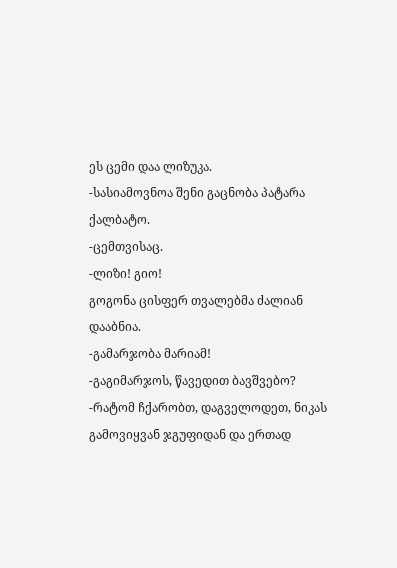ეს ცემი დაა ლიზუკა.
-სასიამოვნოა შენი გაცნობა პატარა ქალბატო.
-ცემთვისაც.
-ლიზი! გიო!
გოგონა ცისფერ თვალებმა ძალიან დააბნია.
-გამარჯობა მარიამ!
-გაგიმარჯოს, წავედით ბავშვებო?
-რატომ ჩქარობთ, დაგველოდეთ, ნიკას გამოვიყვან ჯგუფიდან და ერთად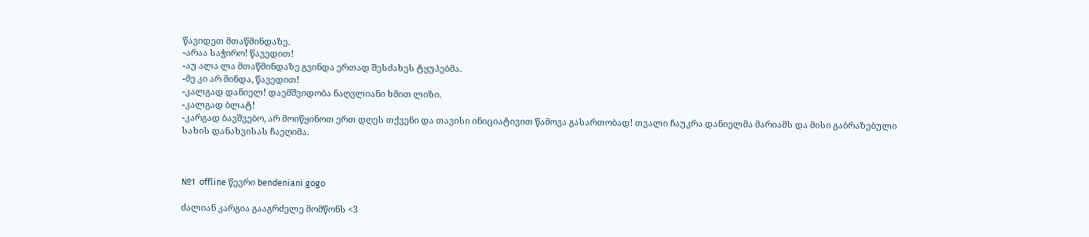წავიდეთ მთაწმინდაზე.
-არაა საჭირო! წავედით!
-აუ ალა ლა მთაწმინდაზე გვინდა ერთად შესძახეს ტყუპებმა.
-მე კი არ მინდა, წავედით!
-კალგად დანიელ! დაემშვიდობა ნაღვლიანი ხმით ლიზი.
-კალგად ბლატ!
-კარგად ბავშვებო, არ მოიწყინოთ ერთ დღეს თქვენი და თავისი ინიციატივით წამოვა გასართობად! თვალი ჩაუკრა დანიელმა მარიამს და მისი გაბრაზებული სახის დანახვისას ჩაეღიმა.



№1  offline წევრი bendeniani gogo

ძალიან კარგია გააგრძელე მომწონს <3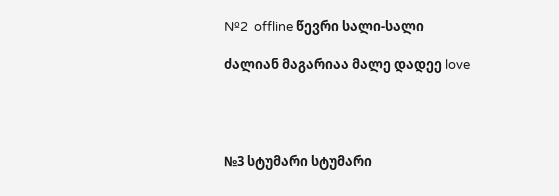№2  offline წევრი სალი-სალი

ძალიან მაგარიაა მალე დადეე love




№3 სტუმარი სტუმარი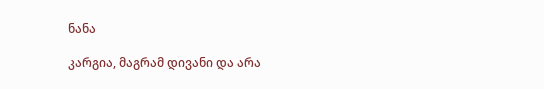ნანა

კარგია, მაგრამ დივანი და არა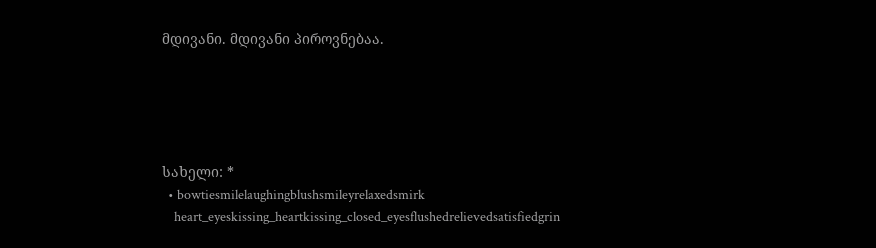მდივანი. მდივანი პიროვნებაა.





სახელი: *
  • bowtiesmilelaughingblushsmileyrelaxedsmirk
    heart_eyeskissing_heartkissing_closed_eyesflushedrelievedsatisfiedgrin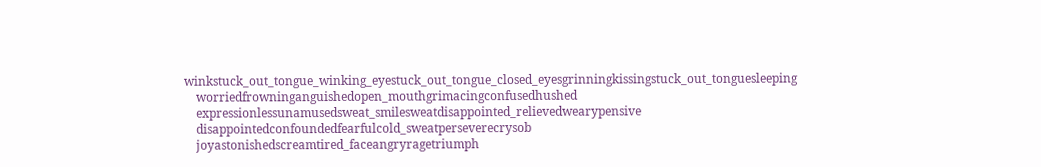winkstuck_out_tongue_winking_eyestuck_out_tongue_closed_eyesgrinningkissingstuck_out_tonguesleeping
    worriedfrowninganguishedopen_mouthgrimacingconfusedhushed
    expressionlessunamusedsweat_smilesweatdisappointed_relievedwearypensive
    disappointedconfoundedfearfulcold_sweatperseverecrysob
    joyastonishedscreamtired_faceangryragetriumph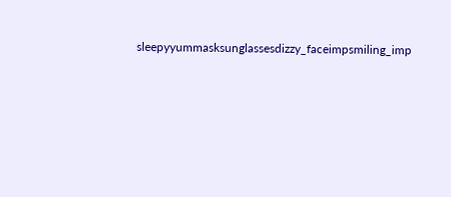sleepyyummasksunglassesdizzy_faceimpsmiling_imp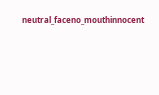neutral_faceno_mouthinnocent